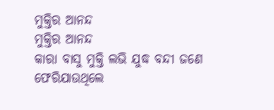ମୁକ୍ତିର ଆନନ୍ଦ
ମୁକ୍ତିର ଆନନ୍ଦ
କାରା ବାସୁ ମୁକ୍ତି ଲଭି ଯୁଦ୍ଧ ବନ୍ଦୀ ଜଣେ
ଫେରିଯାଉଥିଲେ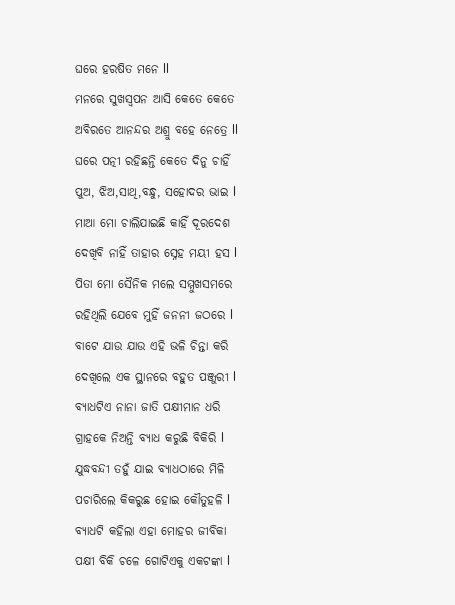ଘରେ ହରଷିତ ମନେ ll
ମନରେ ସୁଖସ୍ବପନ ଆସି କେତେ କେତେ
ଅବିରତେ ଆନନ୍ଦର ଅଶ୍ରୁ ବହେ ନେତ୍ରେ ll
ଘରେ ପତ୍ନୀ ରହିଛନ୍ତି କେତେ ଦିନୁ ଚାହିଁ
ପୁଅ, ଝିଅ,ସାଥି,ବନ୍ଧୁ, ସହୋଦର ଭାଇ l
ମାଆ ମୋ ଚାଲିଯାଇଛି କାହିଁ ଦୂରଦେଶ
ଦେଖିବି ନାହିଁ ତାହାର ସ୍ନେହ ମୟୀ ହସ l
ପିତା ମୋ ସୈନିକ ମଲେ ସମ୍ମୁଖସମରେ
ରହିଥିଲି ଯେବେ ମୁହିଁ ଜନନୀ ଜଠରେ l
ବାଟେ ଯାଉ ଯାଉ ଏହି ଭଳି ଚିନ୍ତା କରି
ଦେଖିଲେ ଏକ ସ୍ଥାନରେ ବହୁତ ପଞ୍ଜୁରୀ l
ବ୍ୟାଧଟିଏ ନାନା ଜାତି ପକ୍ଷୀମାନ ଧରି
ଗ୍ରାହକେ ନିଅନ୍ତି ବ୍ୟାଧ କରୁଛି ବିକିରି l
ଯୁଦ୍ଧବନ୍ଦୀ ତହୁଁ ଯାଇ ବ୍ୟାଧଠାରେ ମିଳି
ପଚାରିଲେ କିକରୁଛ ହୋଇ କୌତୁହଳି l
ବ୍ୟାଧଟି କହିଲା ଏହା ମୋହର ଜୀବିକା
ପକ୍ଷୀ ବିକି ଚଳେ ଗୋଟିଏକୁ ଏକଟଙ୍କା l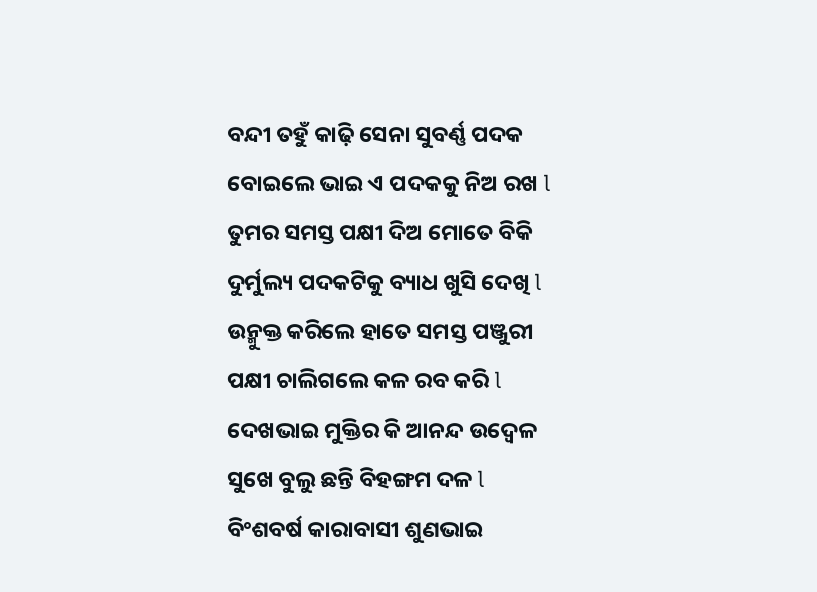ବନ୍ଦୀ ତହୁଁ କାଢ଼ି ସେନା ସୁବର୍ଣ୍ଣ ପଦକ
ବୋଇଲେ ଭାଇ ଏ ପଦକକୁ ନିଅ ରଖ l
ତୁମର ସମସ୍ତ ପକ୍ଷୀ ଦିଅ ମୋତେ ବିକି
ଦୁର୍ମୁଲ୍ୟ ପଦକଟିକୁ ବ୍ୟାଧ ଖୁସି ଦେଖି l
ଉନ୍ମୁକ୍ତ କରିଲେ ହାତେ ସମସ୍ତ ପଞ୍ଜୁରୀ
ପକ୍ଷୀ ଚାଲିଗଲେ କଳ ରବ କରି l
ଦେଖଭାଇ ମୁକ୍ତିର କି ଆନନ୍ଦ ଉଦ୍ବେଳ
ସୁଖେ ବୁଲୁ ଛନ୍ତି ବିହଙ୍ଗମ ଦଳ l
ବିଂଶବର୍ଷ କାରାବାସୀ ଶୁଣଭାଇ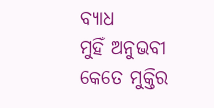ବ୍ୟାଧ
ମୁହିଁ ଅନୁଭବୀ କେତେ ମୁକ୍ତିର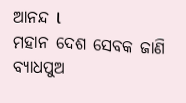ଆନନ୍ଦ l
ମହାନ ଦେଶ ସେବକ ଜାଣି ବ୍ୟାଧପୁଅ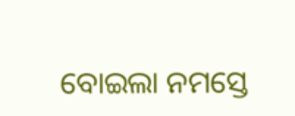ବୋଇଲା ନମସ୍ତେ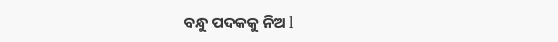ବନ୍ଧୁ ପଦକକୁ ନିଅ l